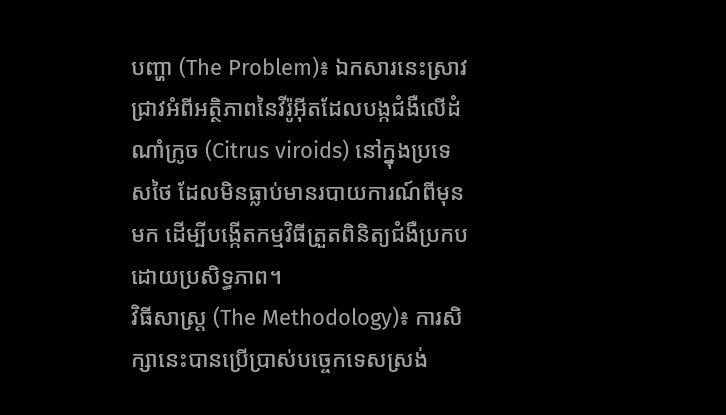បញ្ហា (The Problem)៖ ឯកសារនេះស្រាវជ្រាវអំពីអត្ថិភាពនៃវីរ៉ូអ៊ីតដែលបង្កជំងឺលើដំណាំក្រូច (Citrus viroids) នៅក្នុងប្រទេសថៃ ដែលមិនធ្លាប់មានរបាយការណ៍ពីមុនមក ដើម្បីបង្កើតកម្មវិធីត្រួតពិនិត្យជំងឺប្រកបដោយប្រសិទ្ធភាព។
វិធីសាស្ត្រ (The Methodology)៖ ការសិក្សានេះបានប្រើប្រាស់បច្ចេកទេសស្រង់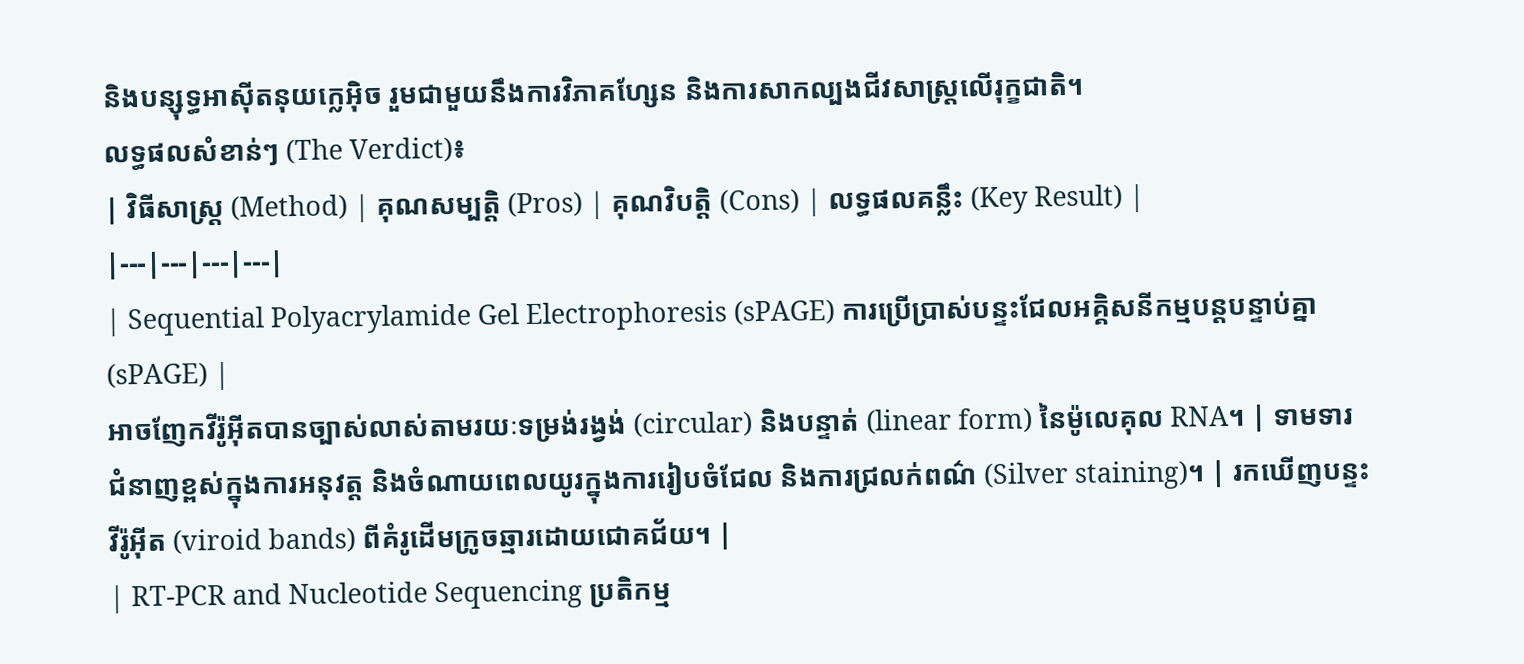និងបន្សុទ្ធអាស៊ីតនុយក្លេអ៊ិច រួមជាមួយនឹងការវិភាគហ្សែន និងការសាកល្បងជីវសាស្រ្តលើរុក្ខជាតិ។
លទ្ធផលសំខាន់ៗ (The Verdict)៖
| វិធីសាស្ត្រ (Method) | គុណសម្បត្តិ (Pros) | គុណវិបត្តិ (Cons) | លទ្ធផលគន្លឹះ (Key Result) |
|---|---|---|---|
| Sequential Polyacrylamide Gel Electrophoresis (sPAGE) ការប្រើប្រាស់បន្ទះជែលអគ្គិសនីកម្មបន្តបន្ទាប់គ្នា (sPAGE) |
អាចញែកវីរ៉ូអ៊ីតបានច្បាស់លាស់តាមរយៈទម្រង់រង្វង់ (circular) និងបន្ទាត់ (linear form) នៃម៉ូលេគុល RNA។ | ទាមទារជំនាញខ្ពស់ក្នុងការអនុវត្ត និងចំណាយពេលយូរក្នុងការរៀបចំជែល និងការជ្រលក់ពណ៌ (Silver staining)។ | រកឃើញបន្ទះវីរ៉ូអ៊ីត (viroid bands) ពីគំរូដើមក្រូចឆ្មារដោយជោគជ័យ។ |
| RT-PCR and Nucleotide Sequencing ប្រតិកម្ម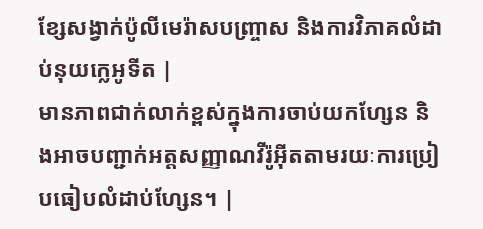ខ្សែសង្វាក់ប៉ូលីមេរ៉ាសបញ្ច្រាស និងការវិភាគលំដាប់នុយក្លេអូទីត |
មានភាពជាក់លាក់ខ្ពស់ក្នុងការចាប់យកហ្សែន និងអាចបញ្ជាក់អត្តសញ្ញាណវីរ៉ូអ៊ីតតាមរយៈការប្រៀបធៀបលំដាប់ហ្សែន។ |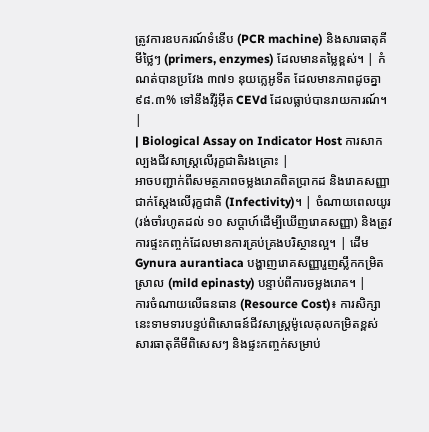ត្រូវការឧបករណ៍ទំនើប (PCR machine) និងសារធាតុគីមីថ្លៃៗ (primers, enzymes) ដែលមានតម្លៃខ្ពស់។ | កំណត់បានប្រវែង ៣៧១ នុយក្លេអូទីត ដែលមានភាពដូចគ្នា ៩៨.៣% ទៅនឹងវីរ៉ូអ៊ីត CEVd ដែលធ្លាប់បានរាយការណ៍។ |
| Biological Assay on Indicator Host ការសាកល្បងជីវសាស្ត្រលើរុក្ខជាតិរងគ្រោះ |
អាចបញ្ជាក់ពីសមត្ថភាពចម្លងរោគពិតប្រាកដ និងរោគសញ្ញាជាក់ស្តែងលើរុក្ខជាតិ (Infectivity)។ | ចំណាយពេលយូរ (រង់ចាំរហូតដល់ ១០ សប្តាហ៍ដើម្បីឃើញរោគសញ្ញា) និងត្រូវការផ្ទះកញ្ចក់ដែលមានការគ្រប់គ្រងបរិស្ថានល្អ។ | ដើម Gynura aurantiaca បង្ហាញរោគសញ្ញារួញស្លឹកកម្រិតស្រាល (mild epinasty) បន្ទាប់ពីការចម្លងរោគ។ |
ការចំណាយលើធនធាន (Resource Cost)៖ ការសិក្សានេះទាមទារបន្ទប់ពិសោធន៍ជីវសាស្ត្រម៉ូលេគុលកម្រិតខ្ពស់ សារធាតុគីមីពិសេសៗ និងផ្ទះកញ្ចក់សម្រាប់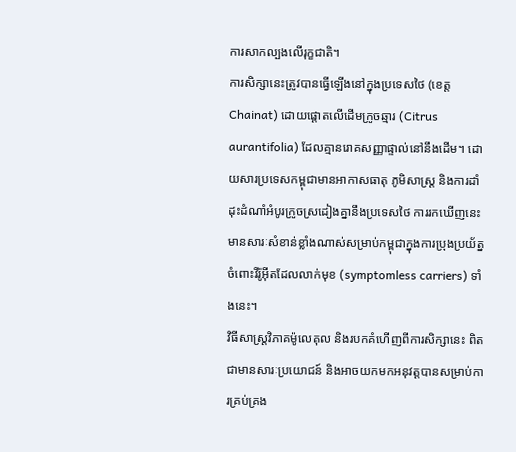ការសាកល្បងលើរុក្ខជាតិ។
ការសិក្សានេះត្រូវបានធ្វើឡើងនៅក្នុងប្រទេសថៃ (ខេត្ត Chainat) ដោយផ្តោតលើដើមក្រូចឆ្មារ (Citrus aurantifolia) ដែលគ្មានរោគសញ្ញាផ្ទាល់នៅនឹងដើម។ ដោយសារប្រទេសកម្ពុជាមានអាកាសធាតុ ភូមិសាស្ត្រ និងការដាំដុះដំណាំអំបូរក្រូចស្រដៀងគ្នានឹងប្រទេសថៃ ការរកឃើញនេះមានសារៈសំខាន់ខ្លាំងណាស់សម្រាប់កម្ពុជាក្នុងការប្រុងប្រយ័ត្នចំពោះវីរ៉ូអ៊ីតដែលលាក់មុខ (symptomless carriers) ទាំងនេះ។
វិធីសាស្ត្រវិភាគម៉ូលេគុល និងរបកគំហើញពីការសិក្សានេះ ពិតជាមានសារៈប្រយោជន៍ និងអាចយកមកអនុវត្តបានសម្រាប់ការគ្រប់គ្រង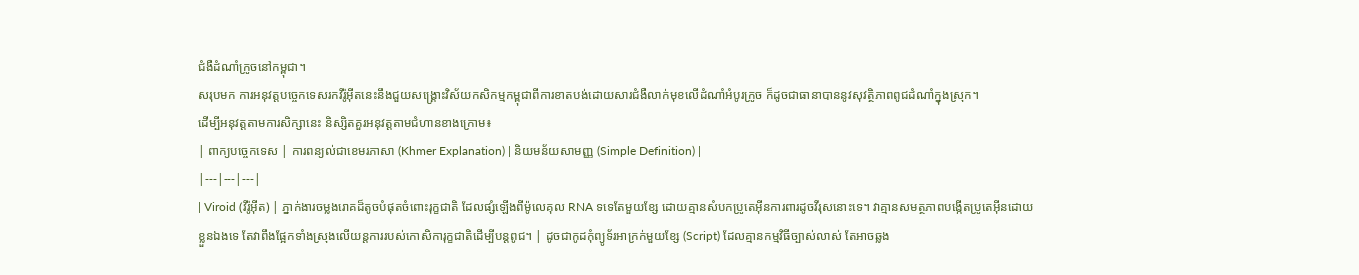ជំងឺដំណាំក្រូចនៅកម្ពុជា។
សរុបមក ការអនុវត្តបច្ចេកទេសរកវីរ៉ូអ៊ីតនេះនឹងជួយសង្គ្រោះវិស័យកសិកម្មកម្ពុជាពីការខាតបង់ដោយសារជំងឺលាក់មុខលើដំណាំអំបូរក្រូច ក៏ដូចជាធានាបាននូវសុវត្ថិភាពពូជដំណាំក្នុងស្រុក។
ដើម្បីអនុវត្តតាមការសិក្សានេះ និស្សិតគួរអនុវត្តតាមជំហានខាងក្រោម៖
| ពាក្យបច្ចេកទេស | ការពន្យល់ជាខេមរភាសា (Khmer Explanation) | និយមន័យសាមញ្ញ (Simple Definition) |
|---|---|---|
| Viroid (វីរ៉ូអ៊ីត) | ភ្នាក់ងារចម្លងរោគដ៏តូចបំផុតចំពោះរុក្ខជាតិ ដែលផ្សំឡើងពីម៉ូលេគុល RNA ទទេតែមួយខ្សែ ដោយគ្មានសំបកប្រូតេអ៊ីនការពារដូចវីរុសនោះទេ។ វាគ្មានសមត្ថភាពបង្កើតប្រូតេអ៊ីនដោយខ្លួនឯងទេ តែវាពឹងផ្អែកទាំងស្រុងលើយន្តការរបស់កោសិការុក្ខជាតិដើម្បីបន្តពូជ។ | ដូចជាកូដកុំព្យូទ័រអាក្រក់មួយខ្សែ (Script) ដែលគ្មានកម្មវិធីច្បាស់លាស់ តែអាចឆ្លង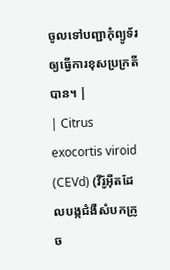ចូលទៅបញ្ជាកុំព្យូទ័រឲ្យធ្វើការខុសប្រក្រតីបាន។ |
| Citrus exocortis viroid (CEVd) (វីរ៉ូអ៊ីតដែលបង្កជំងឺសំបកក្រូច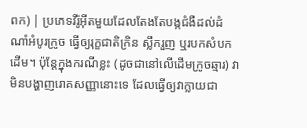ពក) | ប្រភេទវីរ៉ូអ៊ីតមួយដែលតែងតែបង្កជំងឺដល់ដំណាំអំបូរក្រូច ធ្វើឲ្យរុក្ខជាតិក្រិន ស្លឹករួញ ឬរបកសំបកដើម។ ប៉ុន្តែក្នុងករណីខ្លះ (ដូចជានៅលើដើមក្រូចឆ្មារ) វាមិនបង្ហាញរោគសញ្ញានោះទេ ដែលធ្វើឲ្យវាក្លាយជា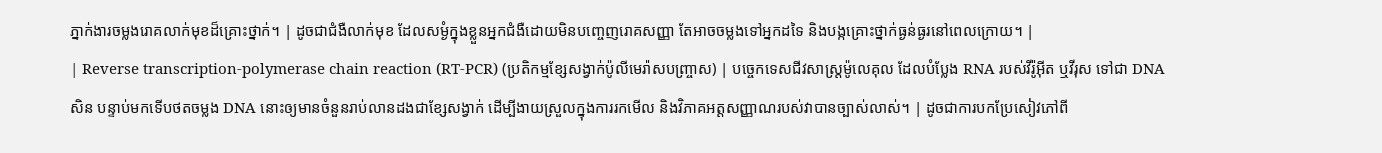ភ្នាក់ងារចម្លងរោគលាក់មុខដ៏គ្រោះថ្នាក់។ | ដូចជាជំងឺលាក់មុខ ដែលសម្ងំក្នុងខ្លួនអ្នកជំងឺដោយមិនបញ្ចេញរោគសញ្ញា តែអាចចម្លងទៅអ្នកដទៃ និងបង្កគ្រោះថ្នាក់ធ្ងន់ធ្ងរនៅពេលក្រោយ។ |
| Reverse transcription-polymerase chain reaction (RT-PCR) (ប្រតិកម្មខ្សែសង្វាក់ប៉ូលីមេរ៉ាសបញ្ច្រាស) | បច្ចេកទេសជីវសាស្ត្រម៉ូលេគុល ដែលបំប្លែង RNA របស់វីរ៉ូអ៊ីត ឬវីរុស ទៅជា DNA សិន បន្ទាប់មកទើបថតចម្លង DNA នោះឲ្យមានចំនួនរាប់លានដងជាខ្សែសង្វាក់ ដើម្បីងាយស្រួលក្នុងការរកមើល និងវិភាគអត្តសញ្ញាណរបស់វាបានច្បាស់លាស់។ | ដូចជាការបកប្រែសៀវភៅពី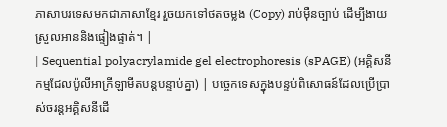ភាសាបរទេសមកជាភាសាខ្មែរ រួចយកទៅថតចម្លង (Copy) រាប់ម៉ឺនច្បាប់ ដើម្បីងាយស្រួលអាននិងផ្ទៀងផ្ទាត់។ |
| Sequential polyacrylamide gel electrophoresis (sPAGE) (អគ្គិសនីកម្មជែលប៉ូលីអាក្រីឡាមីតបន្តបន្ទាប់គ្នា) | បច្ចេកទេសក្នុងបន្ទប់ពិសោធន៍ដែលប្រើប្រាស់ចរន្តអគ្គិសនីដើ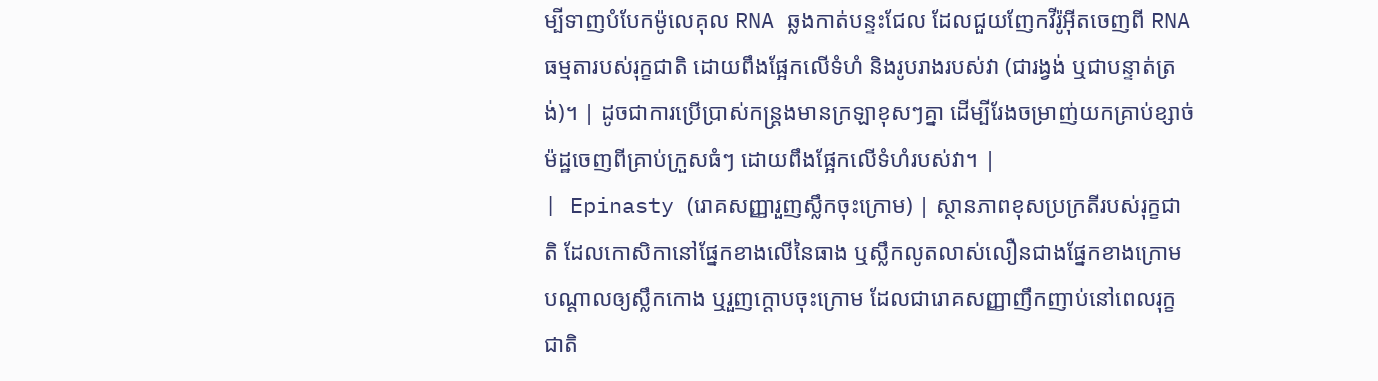ម្បីទាញបំបែកម៉ូលេគុល RNA ឆ្លងកាត់បន្ទះជែល ដែលជួយញែកវីរ៉ូអ៊ីតចេញពី RNA ធម្មតារបស់រុក្ខជាតិ ដោយពឹងផ្អែកលើទំហំ និងរូបរាងរបស់វា (ជារង្វង់ ឬជាបន្ទាត់ត្រង់)។ | ដូចជាការប្រើប្រាស់កន្ត្រងមានក្រឡាខុសៗគ្នា ដើម្បីរែងចម្រាញ់យកគ្រាប់ខ្សាច់ម៉ដ្ឋចេញពីគ្រាប់ក្រួសធំៗ ដោយពឹងផ្អែកលើទំហំរបស់វា។ |
| Epinasty (រោគសញ្ញារួញស្លឹកចុះក្រោម) | ស្ថានភាពខុសប្រក្រតីរបស់រុក្ខជាតិ ដែលកោសិកានៅផ្នែកខាងលើនៃធាង ឬស្លឹកលូតលាស់លឿនជាងផ្នែកខាងក្រោម បណ្ដាលឲ្យស្លឹកកោង ឬរួញក្ដោបចុះក្រោម ដែលជារោគសញ្ញាញឹកញាប់នៅពេលរុក្ខជាតិ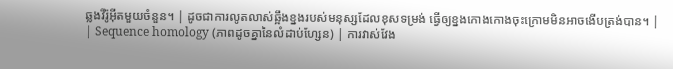ឆ្លងវីរ៉ូអ៊ីតមួយចំនួន។ | ដូចជាការលូតលាស់ឆ្អឹងខ្នងរបស់មនុស្សដែលខុសទម្រង់ ធ្វើឲ្យខ្នងកោងកោងចុះក្រោមមិនអាចងើបត្រង់បាន។ |
| Sequence homology (ភាពដូចគ្នានៃលំដាប់ហ្សែន) | ការវាស់វែង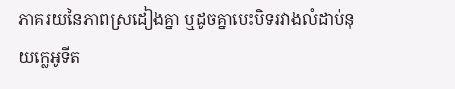ភាគរយនៃភាពស្រដៀងគ្នា ឬដូចគ្នាបេះបិទរវាងលំដាប់នុយក្លេអូទីត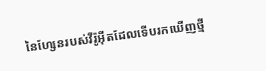នៃហ្សែនរបស់វីរ៉ូអ៊ីតដែលទើបរកឃើញថ្មី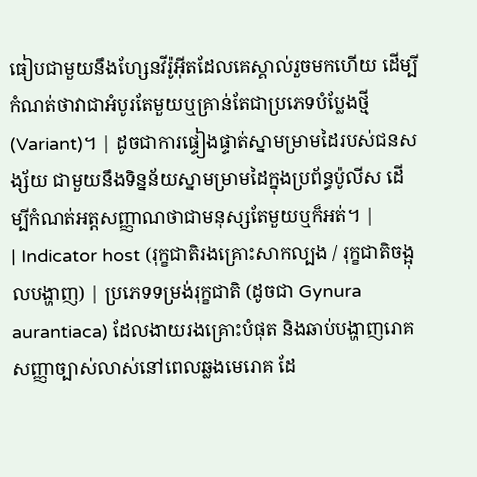ធៀបជាមួយនឹងហ្សែនវីរ៉ូអ៊ីតដែលគេស្គាល់រួចមកហើយ ដើម្បីកំណត់ថាវាជាអំបូរតែមួយឬគ្រាន់តែជាប្រភេទបំប្លែងថ្មី (Variant)។ | ដូចជាការផ្ទៀងផ្ទាត់ស្នាមម្រាមដៃរបស់ជនសង្ស័យ ជាមួយនឹងទិន្នន័យស្នាមម្រាមដៃក្នុងប្រព័ន្ធប៉ូលីស ដើម្បីកំណត់អត្តសញ្ញាណថាជាមនុស្សតែមួយឬក៏អត់។ |
| Indicator host (រុក្ខជាតិរងគ្រោះសាកល្បង / រុក្ខជាតិចង្អុលបង្ហាញ) | ប្រភេទទម្រង់រុក្ខជាតិ (ដូចជា Gynura aurantiaca) ដែលងាយរងគ្រោះបំផុត និងឆាប់បង្ហាញរោគសញ្ញាច្បាស់លាស់នៅពេលឆ្លងមេរោគ ដែ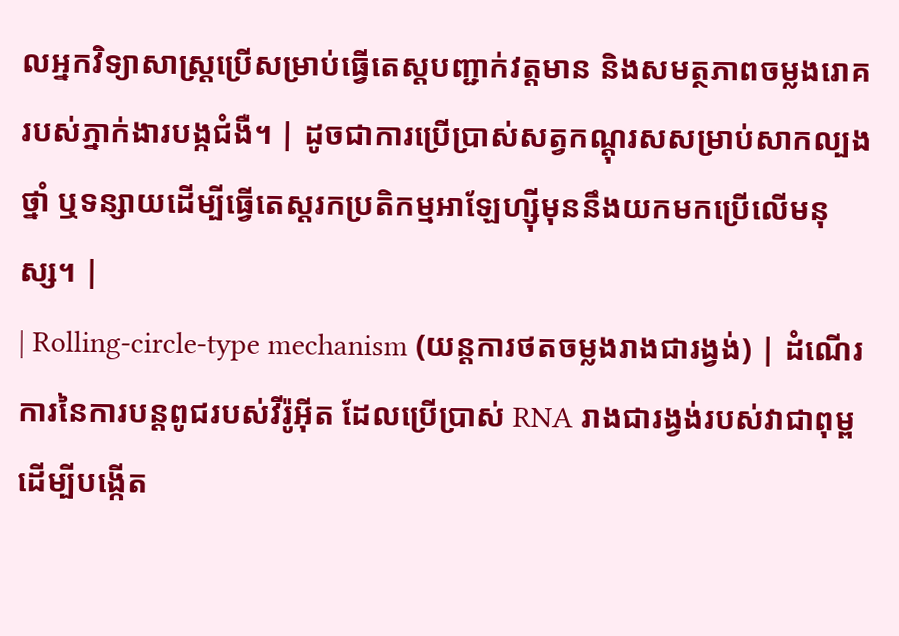លអ្នកវិទ្យាសាស្ត្រប្រើសម្រាប់ធ្វើតេស្តបញ្ជាក់វត្តមាន និងសមត្ថភាពចម្លងរោគរបស់ភ្នាក់ងារបង្កជំងឺ។ | ដូចជាការប្រើប្រាស់សត្វកណ្ដុរសសម្រាប់សាកល្បងថ្នាំ ឬទន្សាយដើម្បីធ្វើតេស្តរកប្រតិកម្មអាឡែហ្ស៊ីមុននឹងយកមកប្រើលើមនុស្ស។ |
| Rolling-circle-type mechanism (យន្តការថតចម្លងរាងជារង្វង់) | ដំណើរការនៃការបន្តពូជរបស់វីរ៉ូអ៊ីត ដែលប្រើប្រាស់ RNA រាងជារង្វង់របស់វាជាពុម្ព ដើម្បីបង្កើត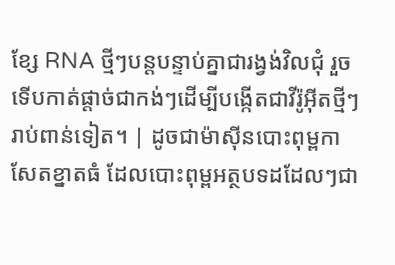ខ្សែ RNA ថ្មីៗបន្តបន្ទាប់គ្នាជារង្វង់វិលជុំ រួចទើបកាត់ផ្ដាច់ជាកង់ៗដើម្បីបង្កើតជាវីរ៉ូអ៊ីតថ្មីៗរាប់ពាន់ទៀត។ | ដូចជាម៉ាស៊ីនបោះពុម្ពកាសែតខ្នាតធំ ដែលបោះពុម្ពអត្ថបទដដែលៗជា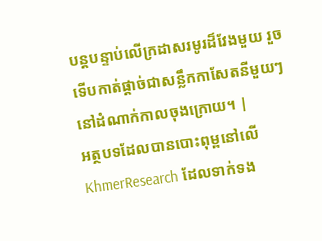បន្តបន្ទាប់លើក្រដាសរមូរដ៏វែងមួយ រួចទើបកាត់ផ្ដាច់ជាសន្លឹកកាសែតនីមួយៗនៅដំណាក់កាលចុងក្រោយ។ |
អត្ថបទដែលបានបោះពុម្ពនៅលើ KhmerResearch ដែលទាក់ទង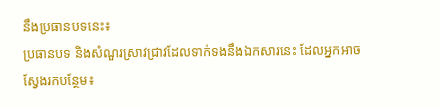នឹងប្រធានបទនេះ៖
ប្រធានបទ និងសំណួរស្រាវជ្រាវដែលទាក់ទងនឹងឯកសារនេះ ដែលអ្នកអាចស្វែងរកបន្ថែម៖